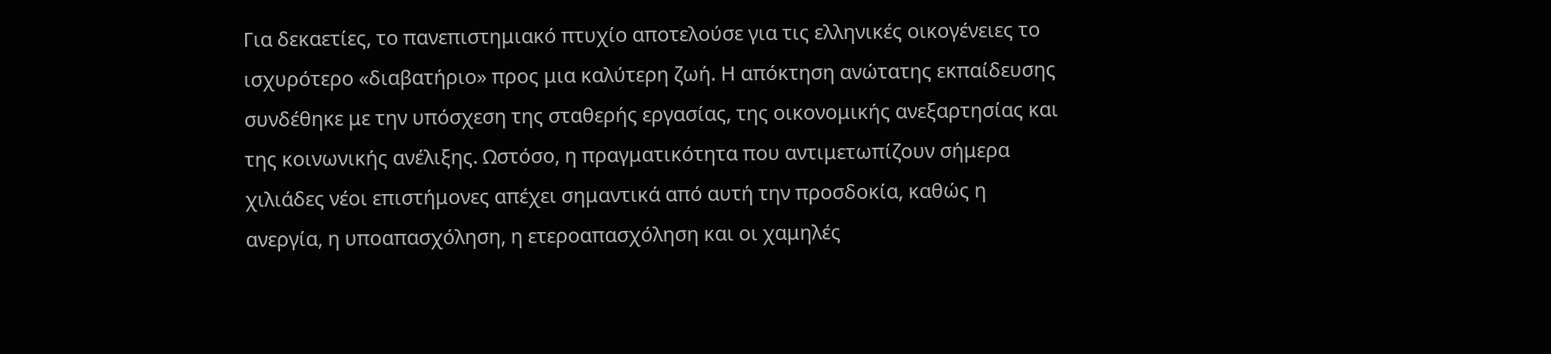Για δεκαετίες, το πανεπιστημιακό πτυχίο αποτελούσε για τις ελληνικές οικογένειες το ισχυρότερο «διαβατήριο» προς μια καλύτερη ζωή. Η απόκτηση ανώτατης εκπαίδευσης συνδέθηκε με την υπόσχεση της σταθερής εργασίας, της οικονομικής ανεξαρτησίας και της κοινωνικής ανέλιξης. Ωστόσο, η πραγματικότητα που αντιμετωπίζουν σήμερα χιλιάδες νέοι επιστήμονες απέχει σημαντικά από αυτή την προσδοκία, καθώς η ανεργία, η υποαπασχόληση, η ετεροαπασχόληση και οι χαμηλές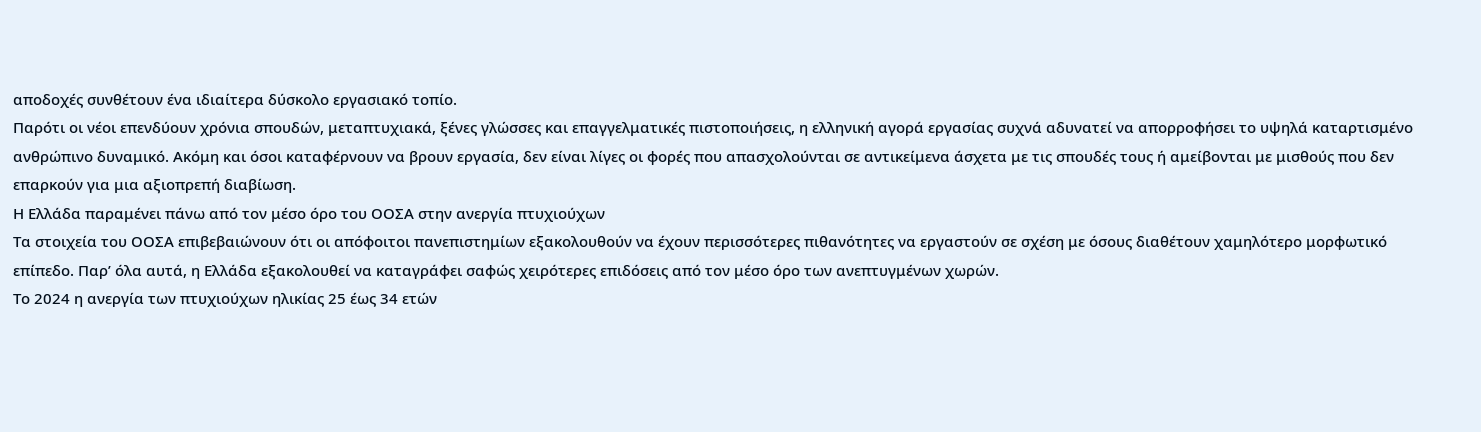αποδοχές συνθέτουν ένα ιδιαίτερα δύσκολο εργασιακό τοπίο.
Παρότι οι νέοι επενδύουν χρόνια σπουδών, μεταπτυχιακά, ξένες γλώσσες και επαγγελματικές πιστοποιήσεις, η ελληνική αγορά εργασίας συχνά αδυνατεί να απορροφήσει το υψηλά καταρτισμένο ανθρώπινο δυναμικό. Ακόμη και όσοι καταφέρνουν να βρουν εργασία, δεν είναι λίγες οι φορές που απασχολούνται σε αντικείμενα άσχετα με τις σπουδές τους ή αμείβονται με μισθούς που δεν επαρκούν για μια αξιοπρεπή διαβίωση.
Η Ελλάδα παραμένει πάνω από τον μέσο όρο του ΟΟΣΑ στην ανεργία πτυχιούχων
Τα στοιχεία του ΟΟΣΑ επιβεβαιώνουν ότι οι απόφοιτοι πανεπιστημίων εξακολουθούν να έχουν περισσότερες πιθανότητες να εργαστούν σε σχέση με όσους διαθέτουν χαμηλότερο μορφωτικό επίπεδο. Παρ’ όλα αυτά, η Ελλάδα εξακολουθεί να καταγράφει σαφώς χειρότερες επιδόσεις από τον μέσο όρο των ανεπτυγμένων χωρών.
Το 2024 η ανεργία των πτυχιούχων ηλικίας 25 έως 34 ετών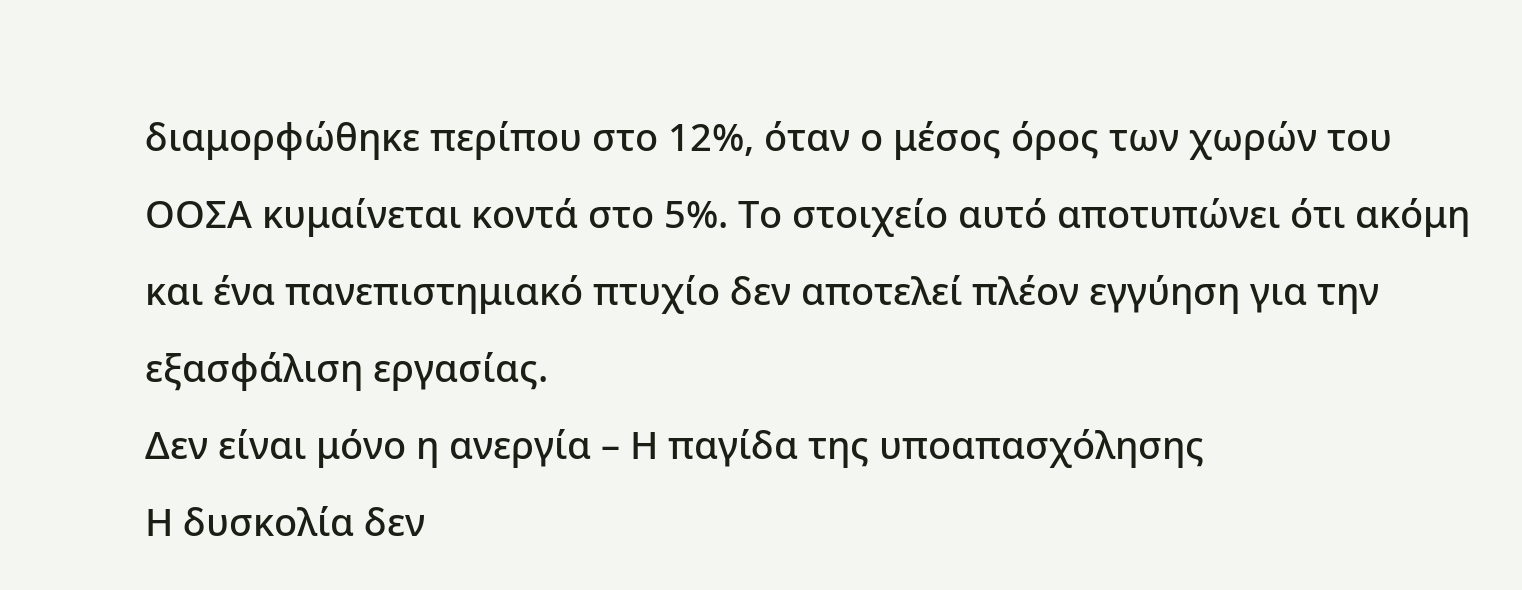διαμορφώθηκε περίπου στο 12%, όταν ο μέσος όρος των χωρών του ΟΟΣΑ κυμαίνεται κοντά στο 5%. Το στοιχείο αυτό αποτυπώνει ότι ακόμη και ένα πανεπιστημιακό πτυχίο δεν αποτελεί πλέον εγγύηση για την εξασφάλιση εργασίας.
Δεν είναι μόνο η ανεργία – Η παγίδα της υποαπασχόλησης
Η δυσκολία δεν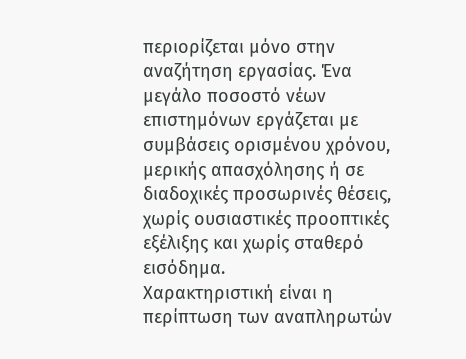περιορίζεται μόνο στην αναζήτηση εργασίας. Ένα μεγάλο ποσοστό νέων επιστημόνων εργάζεται με συμβάσεις ορισμένου χρόνου, μερικής απασχόλησης ή σε διαδοχικές προσωρινές θέσεις, χωρίς ουσιαστικές προοπτικές εξέλιξης και χωρίς σταθερό εισόδημα.
Χαρακτηριστική είναι η περίπτωση των αναπληρωτών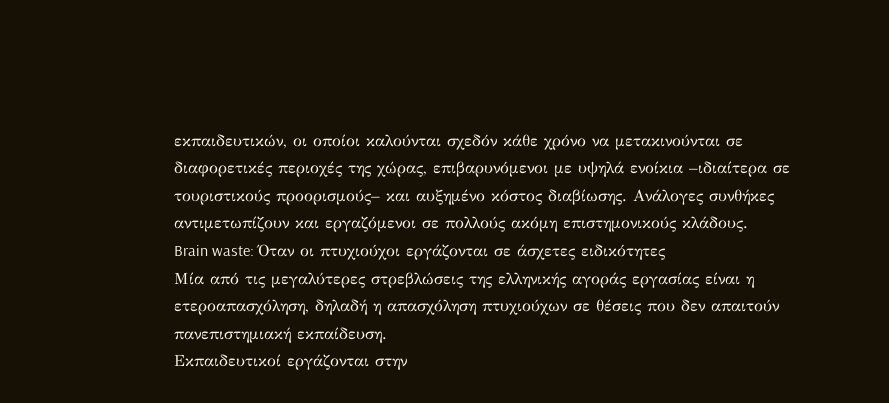εκπαιδευτικών, οι οποίοι καλούνται σχεδόν κάθε χρόνο να μετακινούνται σε διαφορετικές περιοχές της χώρας, επιβαρυνόμενοι με υψηλά ενοίκια –ιδιαίτερα σε τουριστικούς προορισμούς– και αυξημένο κόστος διαβίωσης. Ανάλογες συνθήκες αντιμετωπίζουν και εργαζόμενοι σε πολλούς ακόμη επιστημονικούς κλάδους.
Brain waste: Όταν οι πτυχιούχοι εργάζονται σε άσχετες ειδικότητες
Μία από τις μεγαλύτερες στρεβλώσεις της ελληνικής αγοράς εργασίας είναι η ετεροαπασχόληση, δηλαδή η απασχόληση πτυχιούχων σε θέσεις που δεν απαιτούν πανεπιστημιακή εκπαίδευση.
Εκπαιδευτικοί εργάζονται στην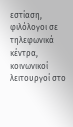εστίαση, φιλόλογοι σε τηλεφωνικά κέντρα, κοινωνικοί λειτουργοί στο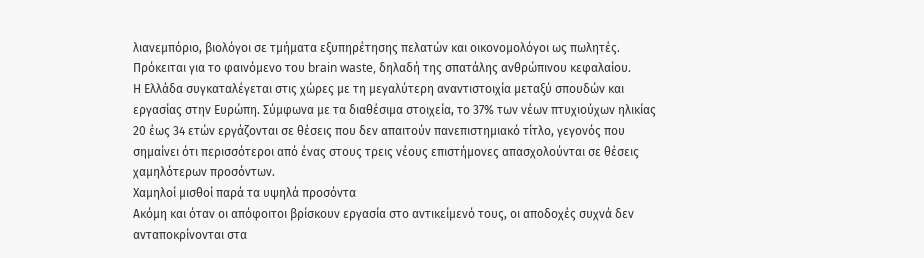λιανεμπόριο, βιολόγοι σε τμήματα εξυπηρέτησης πελατών και οικονομολόγοι ως πωλητές. Πρόκειται για το φαινόμενο του brain waste, δηλαδή της σπατάλης ανθρώπινου κεφαλαίου.
Η Ελλάδα συγκαταλέγεται στις χώρες με τη μεγαλύτερη αναντιστοιχία μεταξύ σπουδών και εργασίας στην Ευρώπη. Σύμφωνα με τα διαθέσιμα στοιχεία, το 37% των νέων πτυχιούχων ηλικίας 20 έως 34 ετών εργάζονται σε θέσεις που δεν απαιτούν πανεπιστημιακό τίτλο, γεγονός που σημαίνει ότι περισσότεροι από ένας στους τρεις νέους επιστήμονες απασχολούνται σε θέσεις χαμηλότερων προσόντων.
Χαμηλοί μισθοί παρά τα υψηλά προσόντα
Ακόμη και όταν οι απόφοιτοι βρίσκουν εργασία στο αντικείμενό τους, οι αποδοχές συχνά δεν ανταποκρίνονται στα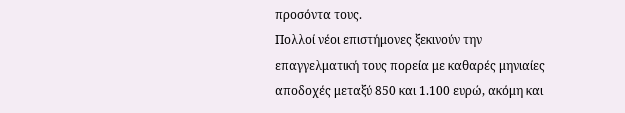προσόντα τους.
Πολλοί νέοι επιστήμονες ξεκινούν την επαγγελματική τους πορεία με καθαρές μηνιαίες αποδοχές μεταξύ 850 και 1.100 ευρώ, ακόμη και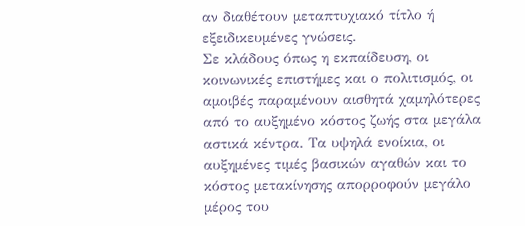αν διαθέτουν μεταπτυχιακό τίτλο ή εξειδικευμένες γνώσεις.
Σε κλάδους όπως η εκπαίδευση, οι κοινωνικές επιστήμες και ο πολιτισμός, οι αμοιβές παραμένουν αισθητά χαμηλότερες από το αυξημένο κόστος ζωής στα μεγάλα αστικά κέντρα. Τα υψηλά ενοίκια, οι αυξημένες τιμές βασικών αγαθών και το κόστος μετακίνησης απορροφούν μεγάλο μέρος του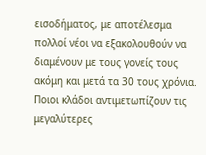εισοδήματος, με αποτέλεσμα πολλοί νέοι να εξακολουθούν να διαμένουν με τους γονείς τους ακόμη και μετά τα 30 τους χρόνια.
Ποιοι κλάδοι αντιμετωπίζουν τις μεγαλύτερες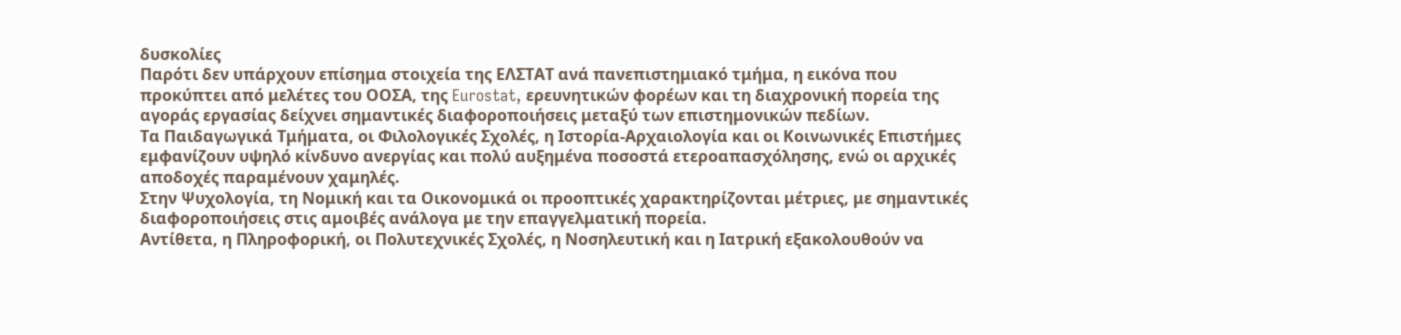δυσκολίες
Παρότι δεν υπάρχουν επίσημα στοιχεία της ΕΛΣΤΑΤ ανά πανεπιστημιακό τμήμα, η εικόνα που προκύπτει από μελέτες του ΟΟΣΑ, της Eurostat, ερευνητικών φορέων και τη διαχρονική πορεία της αγοράς εργασίας δείχνει σημαντικές διαφοροποιήσεις μεταξύ των επιστημονικών πεδίων.
Τα Παιδαγωγικά Τμήματα, οι Φιλολογικές Σχολές, η Ιστορία-Αρχαιολογία και οι Κοινωνικές Επιστήμες εμφανίζουν υψηλό κίνδυνο ανεργίας και πολύ αυξημένα ποσοστά ετεροαπασχόλησης, ενώ οι αρχικές αποδοχές παραμένουν χαμηλές.
Στην Ψυχολογία, τη Νομική και τα Οικονομικά οι προοπτικές χαρακτηρίζονται μέτριες, με σημαντικές διαφοροποιήσεις στις αμοιβές ανάλογα με την επαγγελματική πορεία.
Αντίθετα, η Πληροφορική, οι Πολυτεχνικές Σχολές, η Νοσηλευτική και η Ιατρική εξακολουθούν να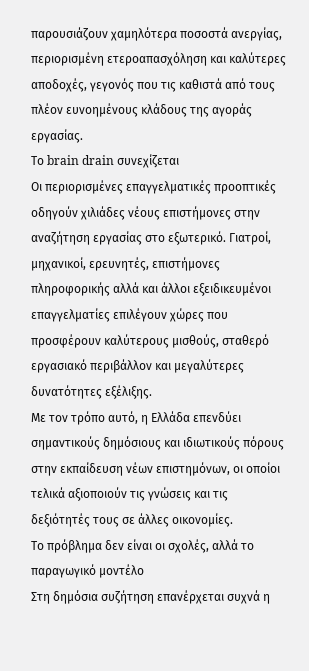παρουσιάζουν χαμηλότερα ποσοστά ανεργίας, περιορισμένη ετεροαπασχόληση και καλύτερες αποδοχές, γεγονός που τις καθιστά από τους πλέον ευνοημένους κλάδους της αγοράς εργασίας.
Το brain drain συνεχίζεται
Οι περιορισμένες επαγγελματικές προοπτικές οδηγούν χιλιάδες νέους επιστήμονες στην αναζήτηση εργασίας στο εξωτερικό. Γιατροί, μηχανικοί, ερευνητές, επιστήμονες πληροφορικής αλλά και άλλοι εξειδικευμένοι επαγγελματίες επιλέγουν χώρες που προσφέρουν καλύτερους μισθούς, σταθερό εργασιακό περιβάλλον και μεγαλύτερες δυνατότητες εξέλιξης.
Με τον τρόπο αυτό, η Ελλάδα επενδύει σημαντικούς δημόσιους και ιδιωτικούς πόρους στην εκπαίδευση νέων επιστημόνων, οι οποίοι τελικά αξιοποιούν τις γνώσεις και τις δεξιότητές τους σε άλλες οικονομίες.
Το πρόβλημα δεν είναι οι σχολές, αλλά το παραγωγικό μοντέλο
Στη δημόσια συζήτηση επανέρχεται συχνά η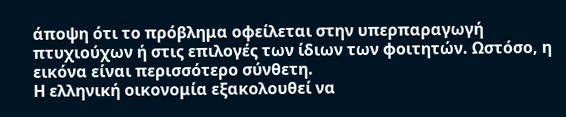άποψη ότι το πρόβλημα οφείλεται στην υπερπαραγωγή πτυχιούχων ή στις επιλογές των ίδιων των φοιτητών. Ωστόσο, η εικόνα είναι περισσότερο σύνθετη.
Η ελληνική οικονομία εξακολουθεί να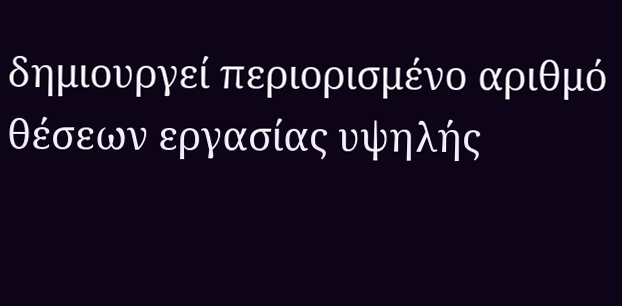δημιουργεί περιορισμένο αριθμό θέσεων εργασίας υψηλής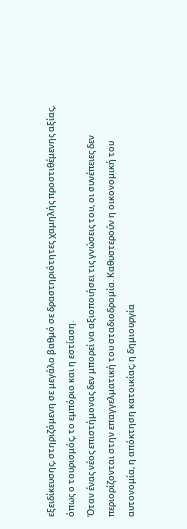εξειδίκευσης, στηριζόμενη σε μεγάλο βαθμό σε δραστηριότητες χαμηλής προστιθέμενης αξίας, όπως ο τουρισμός, το εμπόριο και η εστίαση.
Όταν ένας νέος επιστήμονας δεν μπορεί να αξιοποιήσει τις γνώσεις του, οι συνέπειες δεν περιορίζονται στην επαγγελματική του σταδιοδρομία. Καθυστερούν η οικονομική του αυτονομία, η απόκτηση κατοικίας, η δημιουργία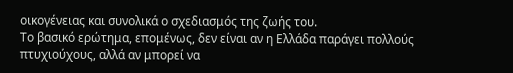οικογένειας και συνολικά ο σχεδιασμός της ζωής του.
Το βασικό ερώτημα, επομένως, δεν είναι αν η Ελλάδα παράγει πολλούς πτυχιούχους, αλλά αν μπορεί να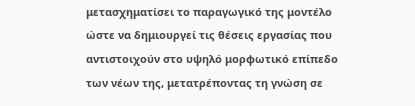μετασχηματίσει το παραγωγικό της μοντέλο ώστε να δημιουργεί τις θέσεις εργασίας που αντιστοιχούν στο υψηλό μορφωτικό επίπεδο των νέων της, μετατρέποντας τη γνώση σε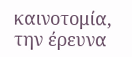καινοτομία, την έρευνα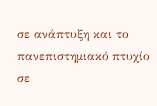σε ανάπτυξη και το πανεπιστημιακό πτυχίο σε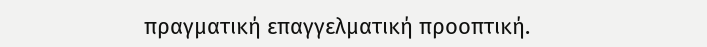πραγματική επαγγελματική προοπτική.